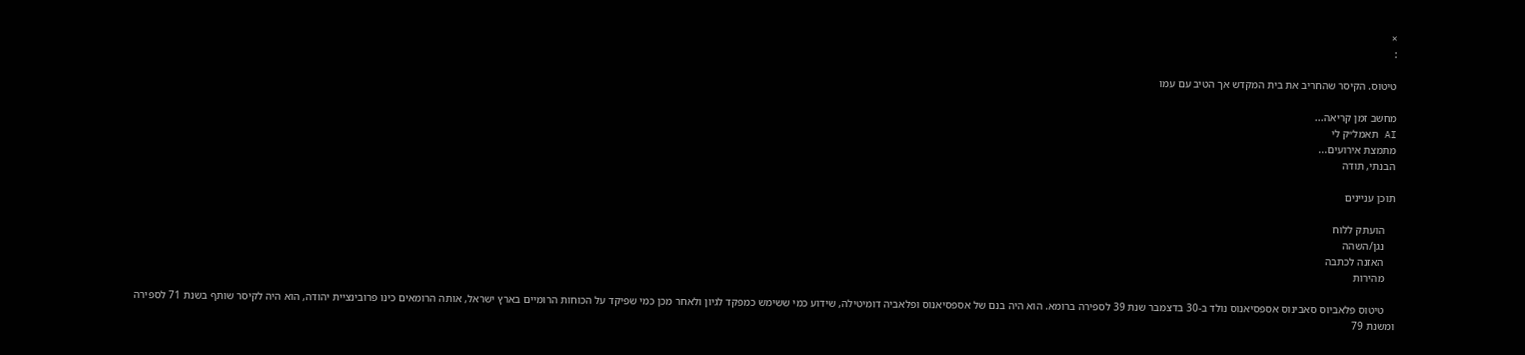×
:

טיטוס. הקיסר שהחריב את בית המקדש אך הטיב עם עמו

מחשב זמן קריאה...
AI תאמל״ק לי
מתמצת אירועים...
הבנתי, תודה

תוכן עניינים

    הועתק ללוח
    נגן/השהה
    האזנה לכתבה
    מהירות

    טיטוס פלאביוס סאבינוס אספסיאנוס נולד ב-30 בדצמבר שנת 39 לספירה ברומא. הוא היה בנם של אספסיאנוס ופלאביה דומיטילה, שידוע כמי ששימש כמפקד לגיון ולאחר מכן כמי שפיקד על הכוחות הרומיים בארץ ישראל, אותה הרומאים כינו פרובינציית יהודה, הוא היה לקיסר שותף בשנת 71 לספירה ומשנת 79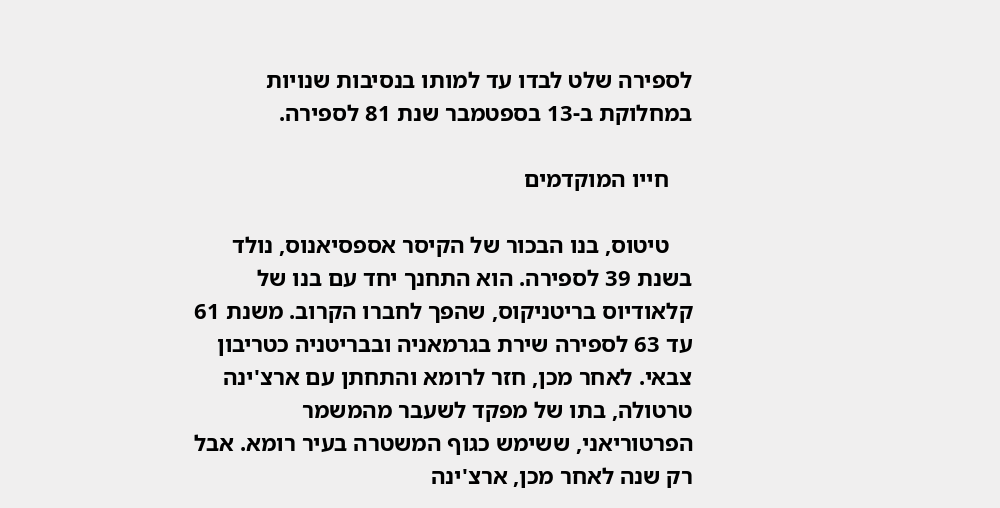לספירה שלט לבדו עד למותו בנסיבות שנויות במחלוקת ב-13 בספטמבר שנת 81 לספירה.

    חייו המוקדמים

    טיטוס, בנו הבכור של הקיסר אספסיאנוס, נולד בשנת 39 לספירה. הוא התחנך יחד עם בנו של קלאודיוס בריטניקוס, שהפך לחברו הקרוב. משנת 61 עד 63 לספירה שירת בגרמאניה ובבריטניה כטריבון צבאי. לאחר מכן, חזר לרומא והתחתן עם ארצ'ינה טרטולה, בתו של מפקד לשעבר מהמשמר הפרטוריאני, ששימש כגוף המשטרה בעיר רומא. אבל רק שנה לאחר מכן, ארצ'ינה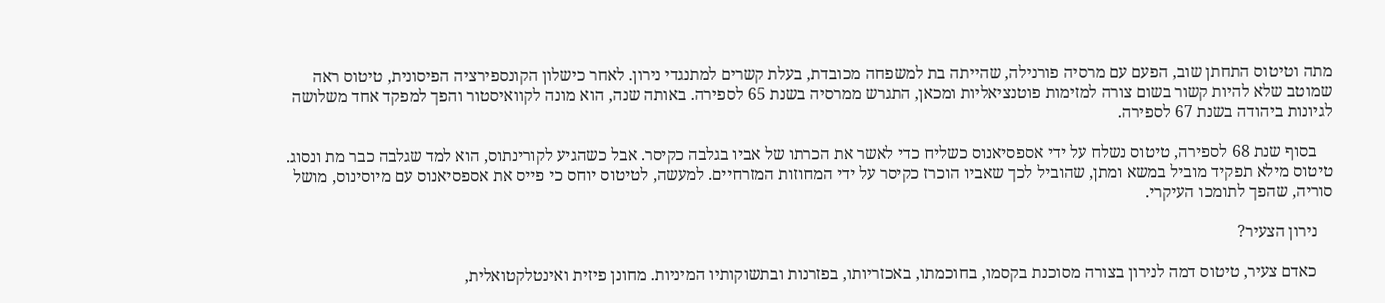מתה וטיטוס התחתן שוב, הפעם עם מרסיה פורנילה, שהייתה בת למשפחה מכובדת, בעלת קשרים למתנגדי נירון. לאחר כישלון הקונספירציה הפיסונית, טיטוס ראה שמוטב שלא להיות קשור בשום צורה למזימות פוטנציאליות ומכאן, התגרש ממרסיה בשנת 65 לספירה. באותה שנה, הוא מונה לקוואיסטור והפך למפקד אחד משלושה לגיונות ביהודה בשנת 67 לספירה.

    בסוף שנת 68 לספירה, טיטוס נשלח על ידי אספסיאנוס כשליח כדי לאשר את הכרתו של אביו בגלבה כקיסר. אבל כשהגיע לקורינתוס, הוא למד שגלבה כבר מת ונסוג. טיטוס מילא תפקיד מוביל במשא ומתן, שהוביל לכך שאביו הוכרז כקיסר על ידי המחוזות המזרחיים. למעשה, לטיטוס יוחס כי פייס את אספסיאנוס עם מיוסינוס, מושל סוריה, שהפך לתומכו העיקרי.

    נירון הצעיר?

    כאדם צעיר, טיטוס דמה לנירון בצורה מסוכנת בקסמו, בחוכמתו, באכזריותו, בפזרנות ובתשוקותיו המיניות. מחונן פיזית ואינטלקטואלית,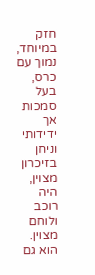חזק במיוחד, נמוך עם כרס, בעל סמכות אך ידידותי וניחן בזיכרון מצוין, היה רוכב ולוחם מצוין. הוא גם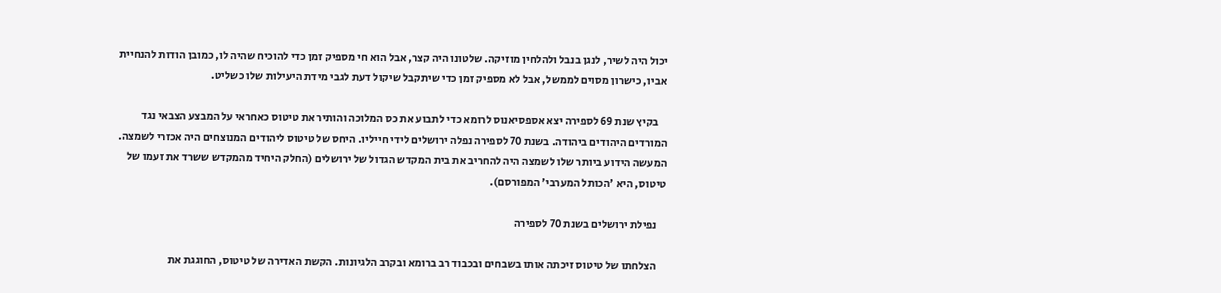יכול היה לשיר, לנגן בנבל ולהלחין מוזיקה. שלטונו היה קצר, אבל הוא חי מספיק זמן כדי להוכיח שהיה לו, כמובן הודות להנחיית אביו, כישרון מסוים לממשל, אבל לא מספיק זמן כדי שיתקבל שיקול דעת לגבי מידת היעילות שלו כשליט.

    בקיץ שנת 69 לספירה יצא אספסיאנוס לרומא כדי לתבוע את כס המלוכה והותיר את טיטוס כאחראי על המבצע הצבאי נגד המורדים היהודים ביהודה. בשנת 70 לספירה נפלה ירושלים לידי חייליו. היחס של טיטוס ליהודים המנוצחים היה אכזרי לשמצה. המעשה הידוע ביותר שלו לשמצה היה להחריב את בית המקדש הגדול של ירושלים (החלק היחיד מהמקדש ששרד את זעמו של טיטוס, היא 'הכותל המערבי' המפורסם).

    נפילת ירושלים בשנת 70 לספירה

    הצלחתו של טיטוס זיכתה אותו בשבחים ובכבוד רב ברומא ובקרב הלגיונות. הקשת האדירה של טיטוס, החוגגת את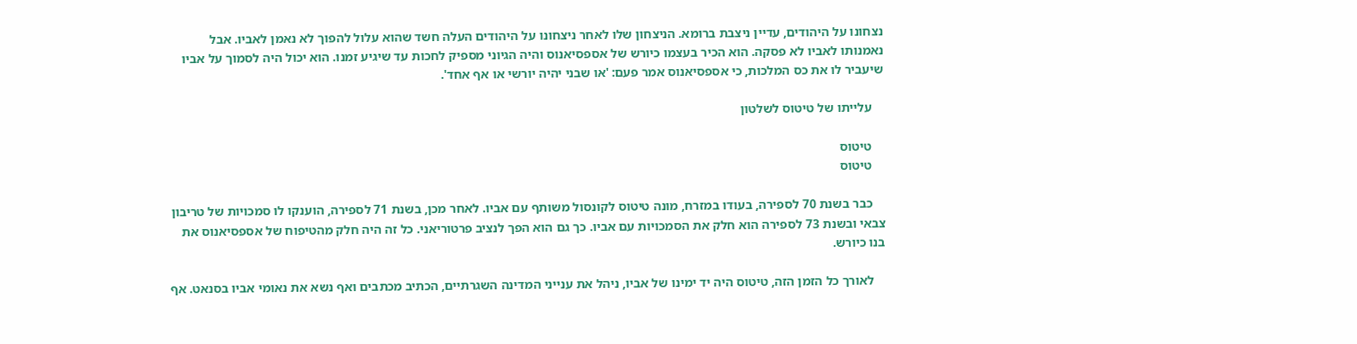נצחונו על היהודים, עדיין ניצבת ברומא. הניצחון שלו לאחר ניצחונו על היהודים העלה חשד שהוא עלול להפוך לא נאמן לאביו. אבל נאמנותו לאביו לא פסקה. הוא הכיר בעצמו כיורש של אספסיאנוס והיה הגיוני מספיק לחכות עד שיגיע זמנו. הוא יכול היה לסמוך על אביו שיעביר לו את כס המלכות, כי אספסיאנוס אמר פעם: 'או שבני יהיה יורשי או אף אחד'.

    עלייתו של טיטוס לשלטון

    טיטוס
    טיטוס

    כבר בשנת 70 לספירה, בעודו במזרח, מונה טיטוס לקונסול משותף עם אביו. לאחר מכן, בשנת 71 לספירה, הוענקו לו סמכויות של טריבון צבאי ובשנת 73 לספירה הוא חלק את הסמכויות עם אביו. כך גם הוא הפך לנציב פרטוריאני. כל זה היה חלק מהטיפוח של אספסיאנוס את בנו כיורש.

    לאורך כל הזמן הזה, טיטוס היה יד ימינו של אביו, ניהל את ענייני המדינה השגרתיים, הכתיב מכתבים ואף נשא את נאומי אביו בסנאט. אף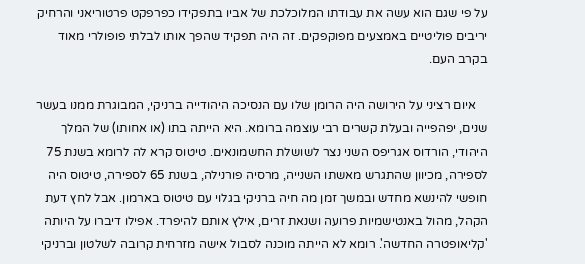על פי שגם הוא עשה את עבודתו המלוכלכת של אביו בתפקידו כפרפקט פרטוריאני והרחיק יריבים פוליטיים באמצעים מפוקפקים. זה היה תפקיד שהפך אותו לבלתי פופולרי מאוד בקרב העם.

    איום רציני על הירושה היה הרומן שלו עם הנסיכה היהודייה ברניקי, המבוגרת ממנו בעשר שנים, יפהפייה ובעלת קשרים רבי עוצמה ברומא. היא הייתה בתו (או אחותו) של המלך היהודי, הורדוס אגריפס השני נצר לשושלת החשמונאים. טיטוס קרא לה לרומא בשנת 75 לספירה, מכיוון שהתגרש מאשתו השנייה, מרסיה פורנילה, בשנת 65 לספירה, טיטוס היה חופשי להינשא מחדש ובמשך זמן מה חיה ברניקי בגלוי עם טיטוס בארמון. אבל לחץ דעת הקהל, מהול באנטישמיות פרועה ושנאת זרים, אילץ אותם להיפרד. אפילו דיברו על היותה 'קליאופטרה החדשה'. רומא לא הייתה מוכנה לסבול אישה מזרחית קרובה לשלטון וברניקי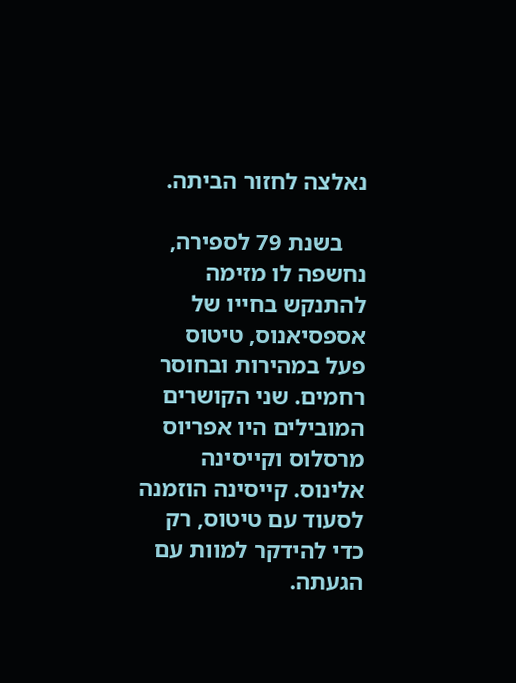נאלצה לחזור הביתה.

    בשנת 79 לספירה, נחשפה לו מזימה להתנקש בחייו של אספסיאנוס, טיטוס פעל במהירות ובחוסר רחמים. שני הקושרים המובילים היו אפריוס מרסלוס וקייסינה אלינוס. קייסינה הוזמנה לסעוד עם טיטוס, רק כדי להידקר למוות עם הגעתה.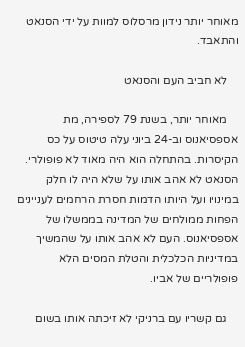מאוחר יותר נידון מרסלוס למוות על ידי הסנאט והתאבד.

    לא חביב העם והסנאט

    מאוחר יותר, בשנת 79 לספירה, מת אספסיאנוס וב-24 ביוני עלה טיטוס על כס הקיסרות. בהתחלה הוא היה מאוד לא פופולרי. הסנאט לא אהב אותו על שלא היה לו חלק במינויו ועל היותו הדמות חסרת הרחמים לעניינים הפחות ממולחים של המדינה בממשלו של אספסיאנוס. העם לא אהב אותו על שהמשיך במדיניות הכלכלית והטלת המסים הלא פופולריים של אביו.

    גם קשריו עם ברניקי לא זיכתה אותו בשום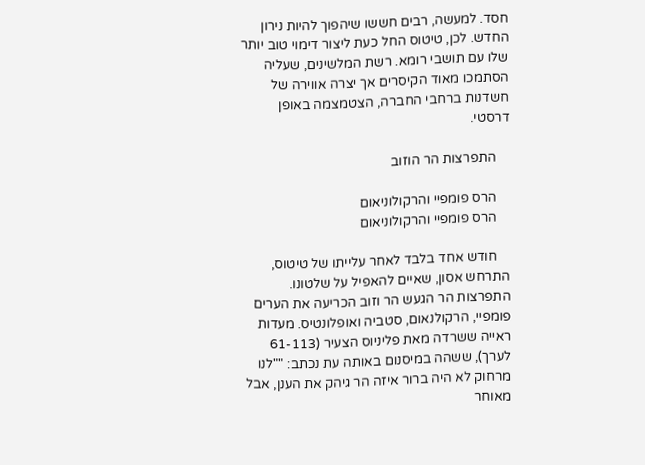חסד. למעשה, רבים חששו שיהפוך להיות נירון החדש. לכן, טיטוס החל כעת ליצור דימוי טוב יותר שלו עם תושבי רומא. רשת המלשינים, שעליה הסתמכו מאוד הקיסרים אך יצרה אווירה של חשדנות ברחבי החברה, הצטמצמה באופן דרסטי.

    התפרצות הר הוזוב

    הרס פומפיי והרקולוניאום
    הרס פומפיי והרקולוניאום

    חודש אחד בלבד לאחר עלייתו של טיטוס, התרחש אסון, שאיים להאפיל על שלטונו. התפרצות הר הגעש הר וזוב הכריעה את הערים פומפיי, הרקולנאום, סטביה ואופלונטיס. מעדות ראייה ששרדה מאת פליניוס הצעיר (61-113 לערך), ששהה במיסנום באותה עת נכתב: ""לנו מרחוק לא היה ברור איזה הר גיהק את הענן, אבל מאוחר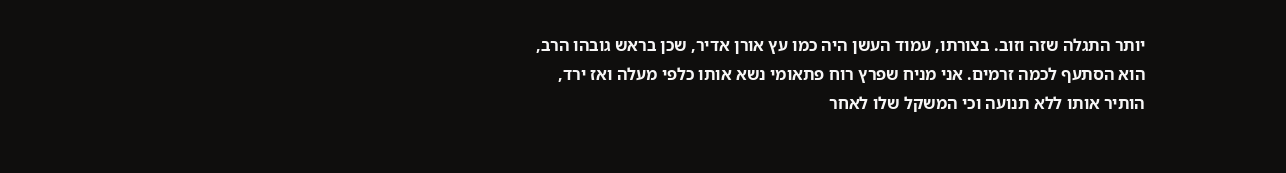יותר התגלה שזה וזוב. בצורתו, עמוד העשן היה כמו עץ אורן אדיר, שכן בראש גובהו הרב, הוא הסתעף לכמה זרמים. אני מניח שפרץ רוח פתאומי נשא אותו כלפי מעלה ואז ירד, הותיר אותו ללא תנועה וכי המשקל שלו לאחר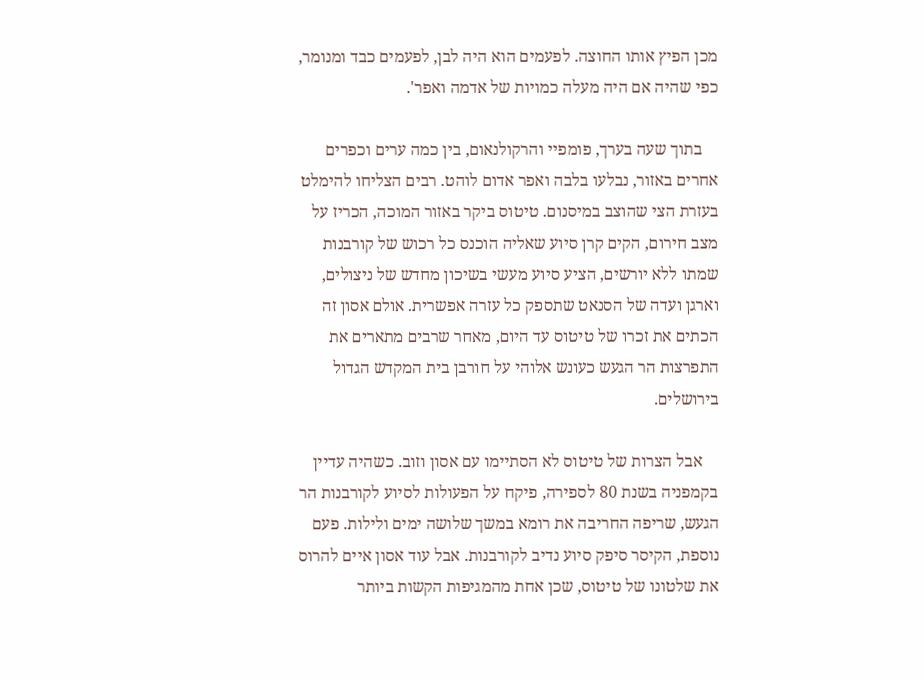מכן הפיץ אותו החוצה. לפעמים הוא היה לבן, לפעמים כבד ומנומר, כפי שהיה אם היה מעלה כמויות של אדמה ואפר'.

    בתוך שעה בערך, פומפיי והרקולנאום, בין כמה ערים וכפרים אחרים באזור, נבלעו בלבה ואפר אדום לוהט. רבים הצליחו להימלט בעזרת הצי שהוצב במיסנום. טיטוס ביקר באזור המוכה, הכריז על מצב חירום, הקים קרן סיוע שאליה הוכנס כל רכוש של קורבנות שמתו ללא יורשים, הציע סיוע מעשי בשיכון מחדש של ניצולים, וארגן ועדה של הסנאט שתספק כל עזרה אפשרית. אולם אסון זה הכתים את זכרו של טיטוס עד היום, מאחר שרבים מתארים את התפרצות הר הגעש כעונש אלוהי על חורבן בית המקדש הגדול בירושלים.

    אבל הצרות של טיטוס לא הסתיימו עם אסון וזוב. כשהיה עדיין בקמפניה בשנת 80 לספירה, פיקח על הפעולות לסיוע לקורבנות הר הגעש, שריפה החריבה את רומא במשך שלושה ימים ולילות. פעם נוספת, הקיסר סיפק סיוע נדיב לקורבנות. אבל עוד אסון איים להרוס את שלטונו של טיטוס, שכן אחת מהמגיפות הקשות ביותר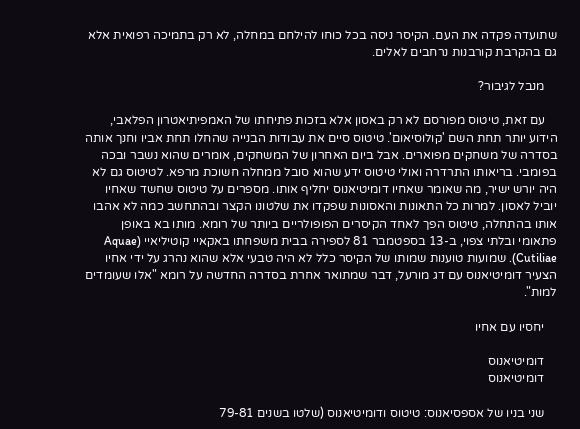שתועדה פקדה את העם. הקיסר ניסה בכל כוחו להילחם במחלה, לא רק בתמיכה רפואית אלא גם בהקרבת קורבנות נרחבים לאלים.

    מנבל לגיבור?

    עם זאת, טיטוס מפורסם לא רק באסון אלא בזכות פתיחתו של האמפיתיאטרון הפלאבי, הידוע יותר תחת השם 'קולוסיאום'. טיטוס סיים את עבודות הבנייה שהחלו תחת אביו וחנך אותה בסדרה של משחקים מפוארים. אבל ביום האחרון של המשחקים, אומרים שהוא נשבר ובכה בפומבי. בריאותו התרדרה ואולי טיטוס ידע שהוא סובל ממחלה חשוכת מרפא. לטיטוס גם לא היה יורש ישיר, מה שאומר שאחיו דומיטיאנוס יחליף אותו. מספרים על טיטוס שחשד שאחיו יוביל לאסון. למרות כל התאונות והאסונות שפקדו את שלטונו הקצר ובהתחשב כמה לא אהבו אותו בהתחלה, טיטוס הפך לאחד הקיסרים הפופולריים ביותר של רומא. מותו בא באופן פתאומי ובלתי צפוי, ב-13 בספטמבר 81 לספירה בבית משפחתו באקאיי קוטיליאיי (Aquae Cutiliae). שמועות טוענות שמותו של הקיסר כלל לא היה טבעי אלא שהוא נהרג על ידי אחיו הצעיר דומיטיאנוס עם דג מורעל, דבר שמתואר אחרת בסדרה החדשה על רומא "אלו שעומדים למות".

    יחסיו עם אחיו

    דומיטיאנוס
    דומיטיאנוס

    שני בניו של אספסיאנוס: טיטוס ודומיטיאנוס (שלטו בשנים 79-81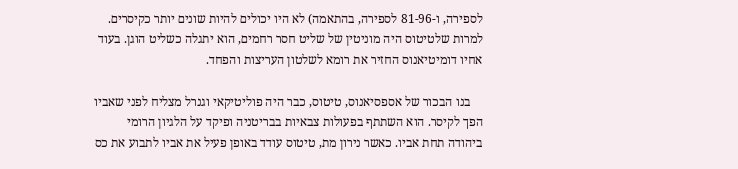לספירה, ו-81-96 לספירה, בהתאמה) לא היו יכולים להיות שונים יותר כקיסרים. למרות שלטיטוס היה מוניטין של שליט חסר רחמים, הוא יתגלה כשליט הוגן. בעוד אחיו דומיטיאנוס החזיר את רומא לשלטון העריצות והפחד.

    בנו הבכור של אספסיאנוס, טיטוס, כבר היה פוליטיקאי וגנרל מצליח לפני שאביו הפך לקיסר. הוא השתתף בפעולות צבאיות בבריטניה ופיקד על הלגיון הרומי ביהודה תחת אביו. כאשר נירון מת, טיטוס עודד באופן פעיל את אביו לתבוע את כס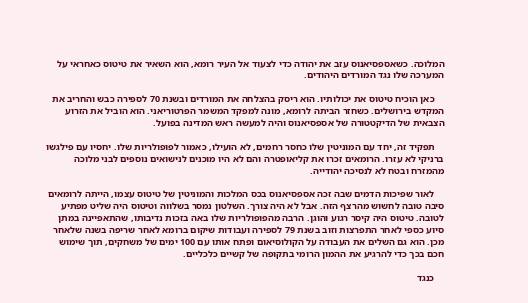המלוכה. כשאספסיאנוס עזב את יהודה כדי לצעוד אל העיר רומא, הוא השאיר את טיטוס כאחראי על המערכה שלו נגד המורדים היהודים.

    כאן הוכיח טיטוס את יכולותיו. הוא ריסק בהצלחה את המורדים ובשנת 70 לספירה כבש והחריב את המקדש בירושלים. כשחזר הביתה לרומא, מונה למפקד המשמר הפרטוריאני. הוא הוביל את הזרוע הצבאית של הדיקטטורה של אספסיאנוס והיה למעשה ראש המדינה בפועל.

    תפקיד זה, יחד עם המוניטין שלו כחסר רחמים, לא הועילו, כאמור לפופולריות שלו. יחסיו עם פילגשו ברניקי לא עזרו. הרומאים זכרו את קליאופטרה והם לא היו מוכנים לנישואים נוספים לבני מלוכה מהמזרח ובטח לא לנסיכה יהודייה.

    לאור שפיכות הדמים שבה זכה אספסיאנוס בכס המלכות והמוניטין של טיטוס עצמו, הייתה לרומאים סיבה טובה לחשוש מהרצף הזה. אבל לא היה צורך. השלטון נמסר בשלווה וטיטוס היה שליט מפתיע לטובה. טיטוס היה קיסר רגוע והוגן. הרבה מהפופולריות שלו באה בזכות נדיבותו, שהתאפיינה במתן סיוע כספי לאחר התפרצות וזוב בשנת 79 לספירה ועבודות שיקום ברומא לאחר שריפה בשנה שלאחר מכן. הוא גם השלים את העבודה על הקולוסיאום ופתח אותו עם 100 ימים של משחקים, תוך שימוש חכם בכך כדי להרגיע את ההמון הרומי בתקופה של קשיים כלכליים.

    כנגד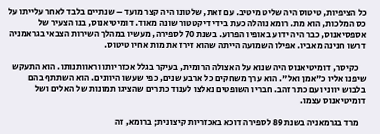כל הציפיות, טיטוס היה שליט מיטיב. עם זאת, שלטונו היה קצר מועד – שנתיים בלבד לאחר עלייתו על כס המלכות, הוא מת. רומא נוהלה כעת בידי דיקטטור שונה מאוד. דומיטיאנוס, בנו הצעיר של אספסיאנוס, כבר היה ידוע באופיו הפרוע. בשנת 70 לספירה, מעשיו במהלך השירות הצבאי בגראמניה דרשו חנינה מאביו. אפילו השמועה הייתה שהוא זירז את מות אחיו טיטוס.

    כקיסר, דומיטיאנוס היה שנוא על האצולה הרומית, בעיקר בגלל אכזריותו וראוותנותו. הוא התעקש שיפנו אליו כ"אמן ואל". הוא ערך משחקים כל ארבע שנים, כפי שעשו היוונים. הוא השתתף בהם בלבוש יווני ועם כתר זהב. חבריו השופטים נאלצו לענוד כתרים שהציגו תמונות של האלים ושל דומיטיאנוס עצמו.

    מרד בגרמאניה בשנת 89 לספירה דוכא באכזריות קיצונית; ברומא, זה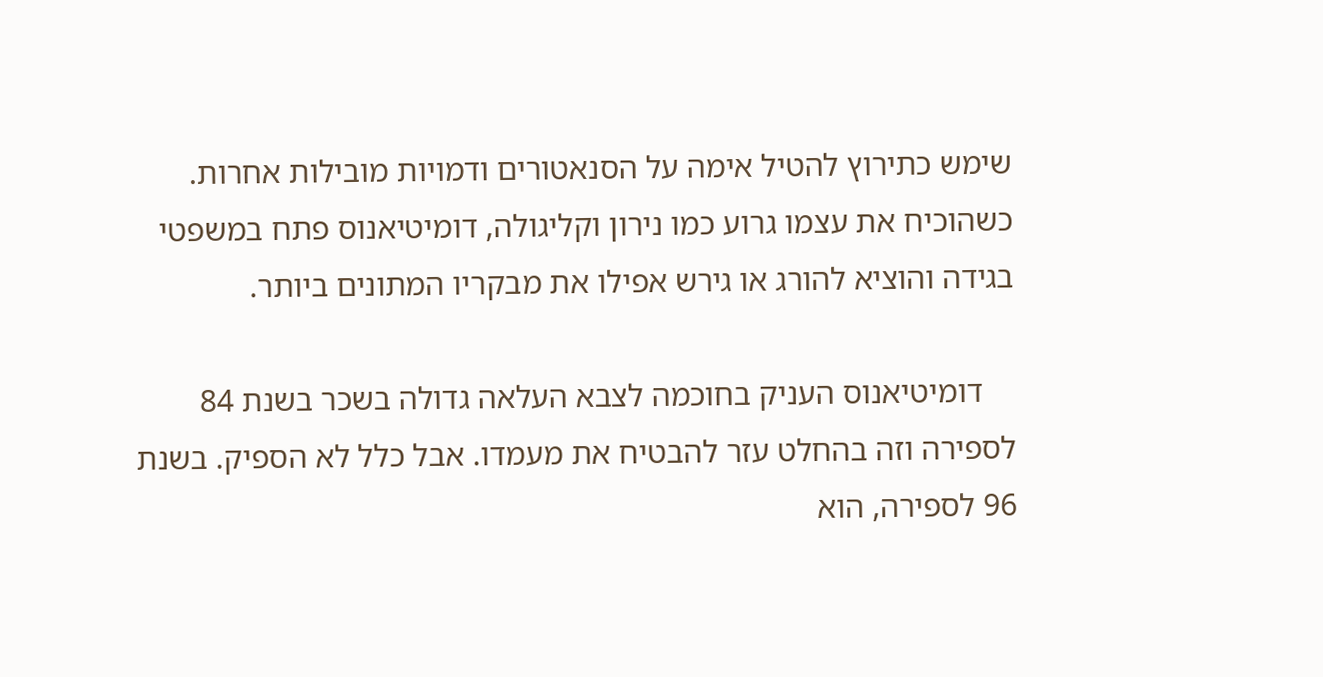שימש כתירוץ להטיל אימה על הסנאטורים ודמויות מובילות אחרות. כשהוכיח את עצמו גרוע כמו נירון וקליגולה, דומיטיאנוס פתח במשפטי בגידה והוציא להורג או גירש אפילו את מבקריו המתונים ביותר.

    דומיטיאנוס העניק בחוכמה לצבא העלאה גדולה בשכר בשנת 84 לספירה וזה בהחלט עזר להבטיח את מעמדו. אבל כלל לא הספיק. בשנת 96 לספירה, הוא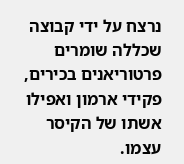נרצח על ידי קבוצה שכללה שומרים פרטוריאנים בכירים, פקידי ארמון ואפילו אשתו של הקיסר עצמו.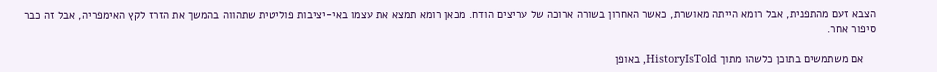הצבא זעם מהתפנית, אבל רומא הייתה מאושרת, כאשר האחרון בשורה ארוכה של עריצים הודח. מכאן רומא תמצא את עצמו באי-יציבות פוליטית שתהווה בהמשך את הזרז לקץ האימפריה, אבל זה כבר סיפור אחר.

    אם משתמשים בתוכן כלשהו מתוך HistoryIsTold, באופן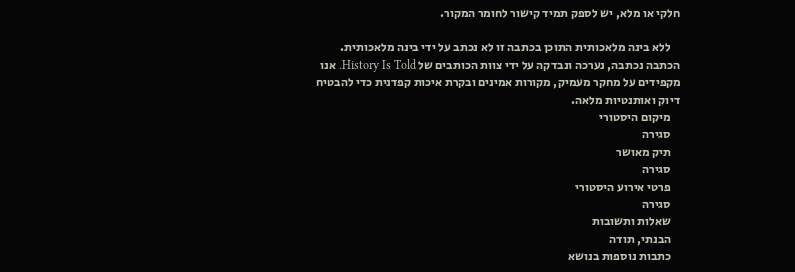חלקי או מלא, יש לספק תמיד קישור לחומר המקור.

    ללא בינה מלאכותית התוכן בכתבה זו לא נכתב על ידי בינה מלאכותית. הכתבה נכתבה, נערכה ונבדקה על ידי צוות הכותבים של History Is Told. אנו מקפידים על מחקר מעמיק, מקורות אמינים ובקרת איכות קפדנית כדי להבטיח דיוק ואותנטיות מלאה.
    מיקום היסטורי
    סגירה
    תיק מאושר
    סגירה
    פרטי אירוע היסטורי
    סגירה
    שאלות ותשובות
    הבנתי, תודה
    כתבות נוספות בנושא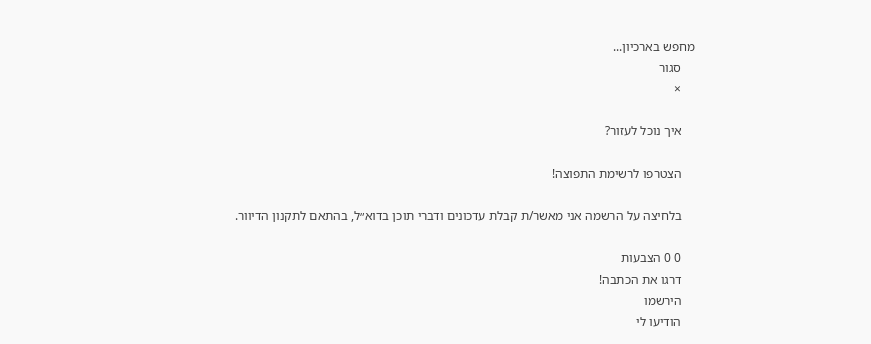מחפש בארכיון...
    סגור
    ×

    איך נוכל לעזור?

    הצטרפו לרשימת התפוצה!

    בלחיצה על הרשמה אני מאשר/ת קבלת עדכונים ודברי תוכן בדוא״ל, בהתאם לתקנון הדיוור.

    0 0 הצבעות
    דרגו את הכתבה!
    הירשמו
    הודיעו לי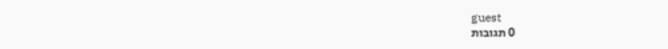guest
    0 תגובות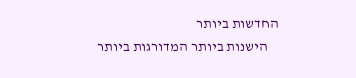החדשות ביותר
    הישנות ביותר המדורגות ביותר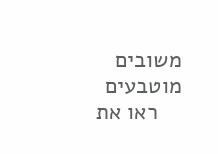משובים מוטבעים
    ראו את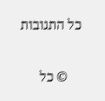כל התגובות

    © כל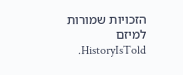הזכויות שמורות למיזם HistoryIsTold.